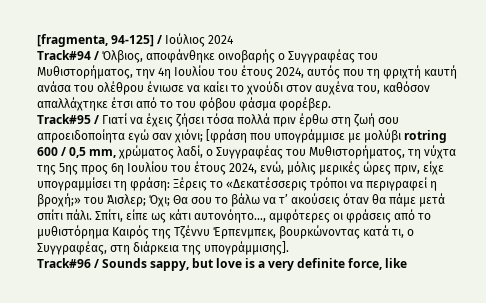[fragmenta, 94-125] / Ιούλιος 2024
Track#94 / Όλβιος, αποφάνθηκε οινοβαρής ο Συγγραφέας του Μυθιστορήματος, την 4η Ιουλίου του έτους 2024, αυτός που τη φριχτή καυτή ανάσα του ολέθρου ένιωσε να καίει το χνούδι στον αυχένα του, καθόσον απαλλάχτηκε έτσι από το του φόβου φάσμα φορέβερ.
Track#95 / Γιατί να έχεις ζήσει τόσα πολλά πριν έρθω στη ζωή σου απροειδοποίητα εγώ σαν χιόνι; [φράση που υπογράμμισε με μολύβι rotring 600 / 0,5 mm, χρώματος λαδί, ο Συγγραφέας του Μυθιστορήματος, τη νύχτα της 5ης προς 6η Ιουλίου του έτους 2024, ενώ, μόλις μερικές ώρες πριν, είχε υπογραμμίσει τη φράση: Ξέρεις το «Δεκατέσσερις τρόποι να περιγραφεί η βροχή;» του Άισλερ; Όχι; Θα σου το βάλω να τ’ ακούσεις όταν θα πάμε μετά σπίτι πάλι. Σπίτι, είπε ως κάτι αυτονόητο…, αμφότερες οι φράσεις από το μυθιστόρημα Καιρός της Τζέννυ Έρπενμπεκ, βουρκώνοντας κατά τι, ο Συγγραφέας, στη διάρκεια της υπογράμμισης].
Track#96 / Sounds sappy, but love is a very definite force, like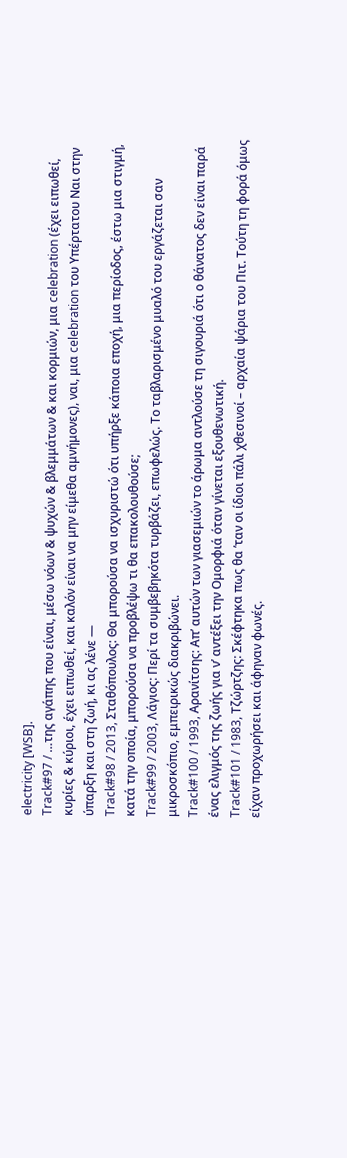electricity [WSB].
Track#97 / …της αγάπης που είναι, μέσω νόων & ψυχών & βλεμμάτων & και κορμιών, μια celebration (έχει ειπωθεί, κυρίες & κύριοι, έχει ειπωθεί, και καλόν είναι να μην είμεθα αμνήμονες), ναι, μια celebration του Υπέρτατου Ναι στην ύπαρξη και στη ζωή, κι ας λένε —
Track#98 / 2013, Σταθόπουλος: Θα μπορούσα να ισχυριστώ ότι υπήρξε κάποια εποχή, μια περίοδος, έστω μια στιγμή, κατά την οποία, μπορούσα να προβλέψω τι θα επακολουθούσε;
Track#99 / 2003, Λάγιος: Περί τα συμβεβηκότα τυρβάζει, επωφελώς. Το ταβλαρισμένο μυαλό του εργάζεται σαν μικροσκόπιο, εμπειρικώς διακριβώνει.
Track#100 / 1993, Αρανίτσης: Απ’ αυτών των γιασεμιών το άρωμα αντλούσε τη σιγουριά ότι ο θάνατος δεν είναι παρά ένας ελιγμός της ζωής για ν’ αντέξει την Ομορφιά όταν γίνεται εξουθενωτική.
Track#101 / 1983, Τζώρτζης: Σκέφτηκα πως θα ʼταν οι ίδιοι πάλι χθεσινοί – αρχαία ψάρια του Πιτ. Τούτη τη φορά όμως είχαν προχωρήσει και άφηναν φωνές.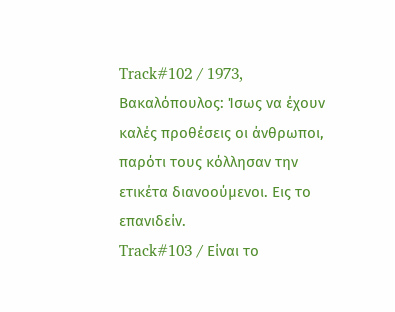Track#102 / 1973, Βακαλόπουλος: Ίσως να έχουν καλές προθέσεις οι άνθρωποι, παρότι τους κόλλησαν την ετικέτα διανοούμενοι. Εις το επανιδείν.
Track#103 / Eίναι το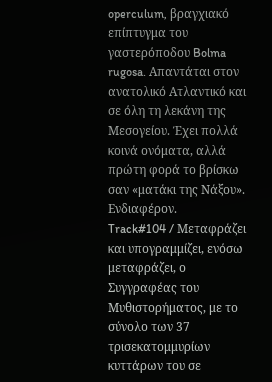operculum, βραγχιακό επίπτυγμα του γαστερόποδου Bolma rugosa. Απαντάται στον ανατολικό Ατλαντικό και σε όλη τη λεκάνη της Μεσογείου. Έχει πολλά κοινά ονόματα, αλλά πρώτη φορά το βρίσκω σαν «ματάκι της Νάξου». Ενδιαφέρον.
Track#104 / Μεταφράζει και υπογραμμίζει, ενόσω μεταφράζει, ο Συγγραφέας του Μυθιστορήματος, με το σύνολο των 37 τρισεκατομμυρίων κυττάρων του σε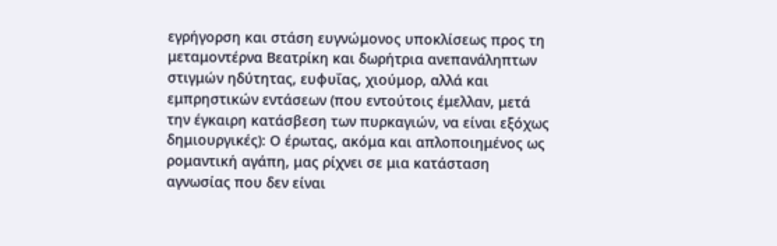εγρήγορση και στάση ευγνώμονος υποκλίσεως προς τη μεταμοντέρνα Βεατρίκη και δωρήτρια ανεπανάληπτων στιγμών ηδύτητας, ευφυΐας, χιούμορ, αλλά και εμπρηστικών εντάσεων (που εντούτοις έμελλαν, μετά την έγκαιρη κατάσβεση των πυρκαγιών, να είναι εξόχως δημιουργικές): Ο έρωτας, ακόμα και απλοποιημένος ως ρομαντική αγάπη, μας ρίχνει σε μια κατάσταση αγνωσίας που δεν είναι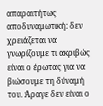απαραιτήτως αποδυναμωτική: δεν χρειάζεται να γνωρίζουμε τι ακριβώς είναι ο έρωτας για να βιώσουμε τη δύναμή του. Άραγε δεν είναι ο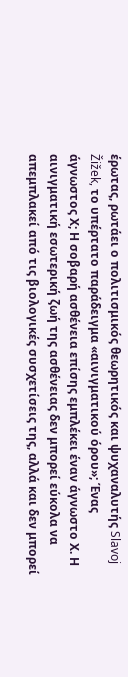έρωτας, ρωτάει ο πολιτισμικός θεωρητικός και ψυχαναλυτής Slavoj Žižek, το υπέρτατο παράδειγμα «αινιγματικού όρου»; Ένας άγνωστος Χ; Η σοβαρή ασθένεια επίσης εμπλέκει έναν άγνωστο Χ. Η αινιγματική εσωτερική ζωή της ασθένειας δεν μπορεί εύκολα να απεμπλακεί από τις βιολογικές συσχετίσεις της, αλλά και δεν μπορεί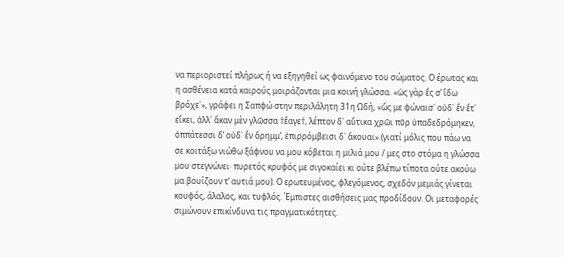να περιοριστεί πλήρως ή να εξηγηθεί ως φαινόμενο του σώματος. Ο έρωτας και η ασθένεια κατά καιρούς μοιράζονται μια κοινή γλώσσα. «ὡς γὰρ ἔς σ’ ἴδω βρόχε᾽», γράφει η Σαπφώ στην περιλάλητη 31η Ωδή, «ὥς με φώναισ᾽ οὐδ᾽ ἒν ἔτ᾽ εἴκει, ἀλλ᾽ ἄκαν μὲν γλῶσσα †ἔαγε†, λέπτον δ᾽ αὔτικα χρῶι πῦρ ὑπαδεδρόμηκεν, ὀππάτεσσι δ’ οὐδ᾽ ἒν ὄρημμ’, ἐπιρρόμβεισι δ᾽ ἄκουαι» (γιατί μόλις που πάω να σε κοιτάξω νιώθω ξάφνου να μου κόβεται η μιλιά μου / μες στο στόμα η γλώσσα μου στεγνώνει· πυρετός κρυφός με σιγοκαίει κι ούτε βλέπω τίποτα ούτε ακούω μα βουίζουν τ’ αυτιά μου). Ο ερωτευμένος, φλεγόμενος, σχεδόν μεμιάς γίνεται κουφός, άλαλος, και τυφλός. Έμπιστες αισθήσεις μας προδίδουν. Οι μεταφορές σιμώνουν επικίνδυνα τις πραγματικότητες.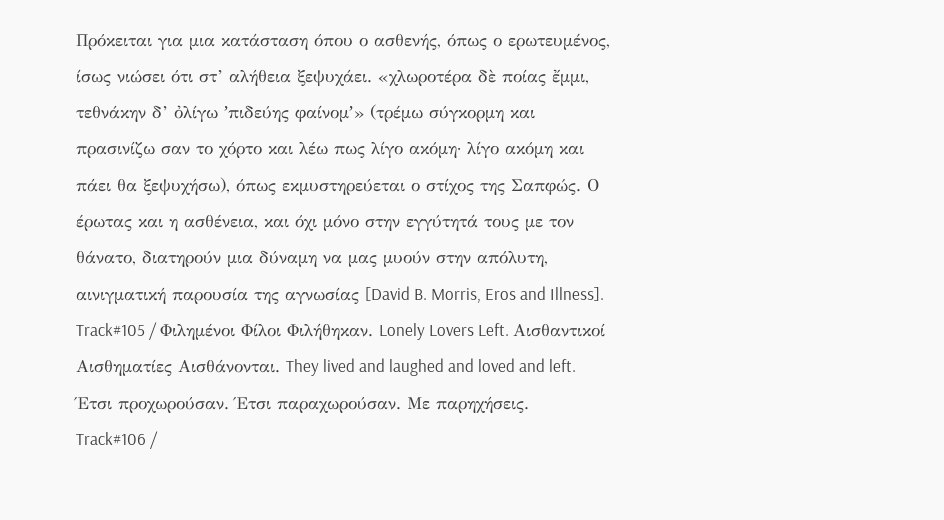Πρόκειται για μια κατάσταση όπου ο ασθενής, όπως ο ερωτευμένος, ίσως νιώσει ότι στ’ αλήθεια ξεψυχάει. «χλωροτέρα δὲ ποίας ἔμμι, τεθνάκην δ’ ὀλίγω ʼπιδεύης φαίνομʼ» (τρέμω σύγκορμη και πρασινίζω σαν το χόρτο και λέω πως λίγο ακόμη· λίγο ακόμη και πάει θα ξεψυχήσω), όπως εκμυστηρεύεται ο στίχος της Σαπφώς. Ο έρωτας και η ασθένεια, και όχι μόνο στην εγγύτητά τους με τον θάνατο, διατηρούν μια δύναμη να μας μυούν στην απόλυτη, αινιγματική παρουσία της αγνωσίας [David B. Morris, Eros and Illness].
Track#105 / Φιλημένοι Φίλοι Φιλήθηκαν. Lonely Lovers Left. Αισθαντικοί Αισθηματίες Αισθάνονται. They lived and laughed and loved and left. Έτσι προχωρούσαν. Έτσι παραχωρούσαν. Με παρηχήσεις.
Track#106 /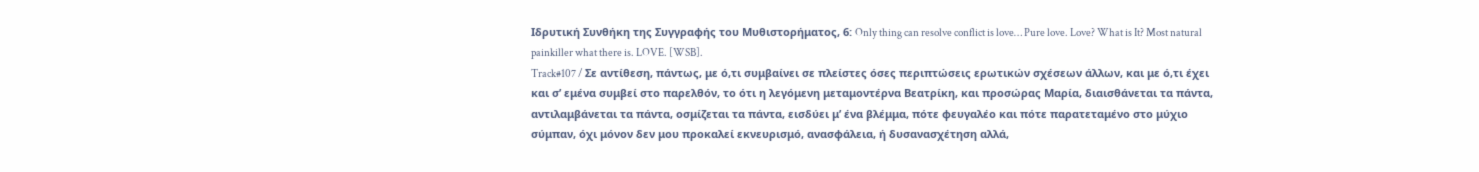Ιδρυτική Συνθήκη της Συγγραφής του Μυθιστορήματος, 6: Only thing can resolve conflict is love… Pure love. Love? What is It? Most natural painkiller what there is. LOVE. [WSB].
Track#107 / Σε αντίθεση, πάντως, με ό,τι συμβαίνει σε πλείστες όσες περιπτώσεις ερωτικών σχέσεων άλλων, και με ό,τι έχει και σ’ εμένα συμβεί στο παρελθόν, το ότι η λεγόμενη μεταμοντέρνα Βεατρίκη, και προσώρας Μαρία, διαισθάνεται τα πάντα, αντιλαμβάνεται τα πάντα, οσμίζεται τα πάντα, εισδύει μ’ ένα βλέμμα, πότε φευγαλέο και πότε παρατεταμένο στο μύχιο σύμπαν, όχι μόνον δεν μου προκαλεί εκνευρισμό, ανασφάλεια, ή δυσανασχέτηση αλλά,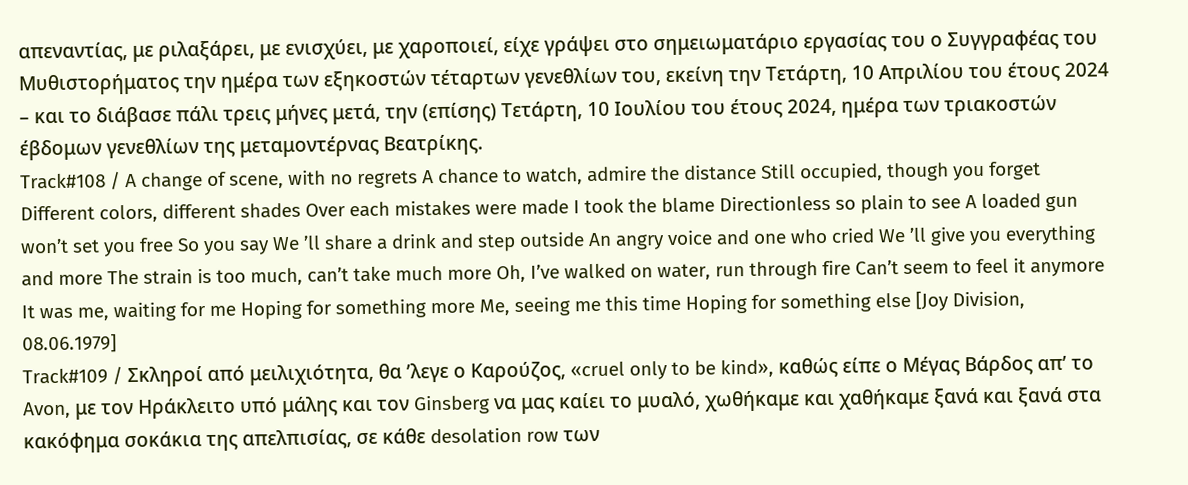απεναντίας, με ριλαξάρει, με ενισχύει, με χαροποιεί, είχε γράψει στο σημειωματάριο εργασίας του ο Συγγραφέας του Μυθιστορήματος την ημέρα των εξηκοστών τέταρτων γενεθλίων του, εκείνη την Τετάρτη, 10 Απριλίου του έτους 2024 – και το διάβασε πάλι τρεις μήνες μετά, την (επίσης) Τετάρτη, 10 Ιουλίου του έτους 2024, ημέρα των τριακοστών έβδομων γενεθλίων της μεταμοντέρνας Βεατρίκης.
Track#108 / A change of scene, with no regrets A chance to watch, admire the distance Still occupied, though you forget Different colors, different shades Over each mistakes were made I took the blame Directionless so plain to see A loaded gun won’t set you free So you say We ’ll share a drink and step outside An angry voice and one who cried We ’ll give you everything and more The strain is too much, can’t take much more Oh, I’ve walked on water, run through fire Can’t seem to feel it anymore It was me, waiting for me Hoping for something more Me, seeing me this time Hoping for something else [Joy Division, 08.06.1979]
Track#109 / Σκληροί από μειλιχιότητα, θα ’λεγε ο Καρούζος, «cruel only to be kind», καθώς είπε ο Μέγας Βάρδος απ’ το Avon, με τον Ηράκλειτο υπό μάλης και τον Ginsberg να μας καίει το μυαλό, χωθήκαμε και χαθήκαμε ξανά και ξανά στα κακόφημα σοκάκια της απελπισίας, σε κάθε desolation row των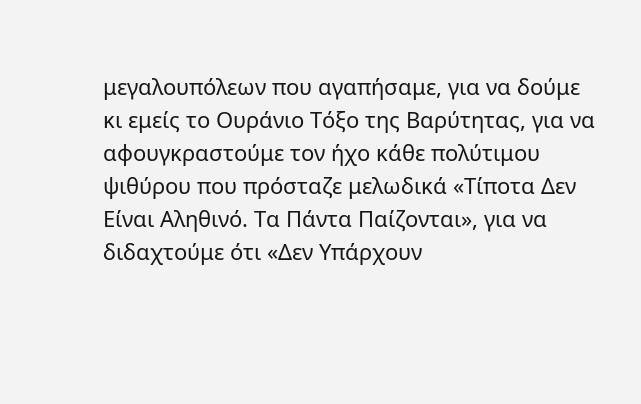μεγαλουπόλεων που αγαπήσαμε, για να δούμε κι εμείς το Ουράνιο Τόξο της Βαρύτητας, για να αφουγκραστούμε τον ήχο κάθε πολύτιμου ψιθύρου που πρόσταζε μελωδικά «Τίποτα Δεν Είναι Αληθινό. Τα Πάντα Παίζονται», για να διδαχτούμε ότι «Δεν Υπάρχουν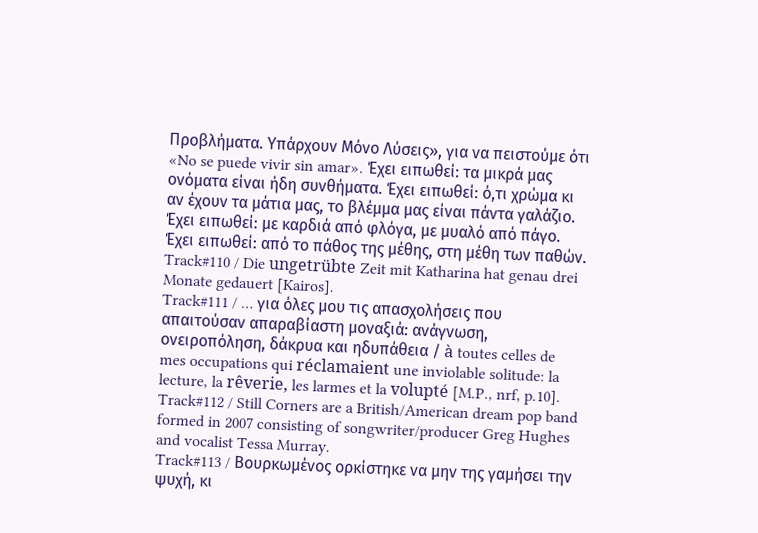Προβλήματα. Υπάρχουν Μόνο Λύσεις», για να πειστούμε ότι «No se puede vivir sin amar». Έχει ειπωθεί: τα μικρά μας ονόματα είναι ήδη συνθήματα. Έχει ειπωθεί: ό,τι χρώμα κι αν έχουν τα μάτια μας, το βλέμμα μας είναι πάντα γαλάζιο. Έχει ειπωθεί: με καρδιά από φλόγα, με μυαλό από πάγο. Έχει ειπωθεί: από το πάθος της μέθης, στη μέθη των παθών.
Track#110 / Die ungetrübte Zeit mit Katharina hat genau drei Monate gedauert [Kairos].
Track#111 / … για όλες μου τις απασχολήσεις που απαιτούσαν απαραβίαστη μοναξιά: ανάγνωση, ονειροπόληση, δάκρυα και ηδυπάθεια / à toutes celles de mes occupations qui réclamaient une inviolable solitude: la lecture, la rêverie, les larmes et la volupté [M.P., nrf, p.10].
Track#112 / Still Corners are a British/American dream pop band formed in 2007 consisting of songwriter/producer Greg Hughes and vocalist Tessa Murray.
Track#113 / Βουρκωμένος ορκίστηκε να μην της γαμήσει την ψυχή, κι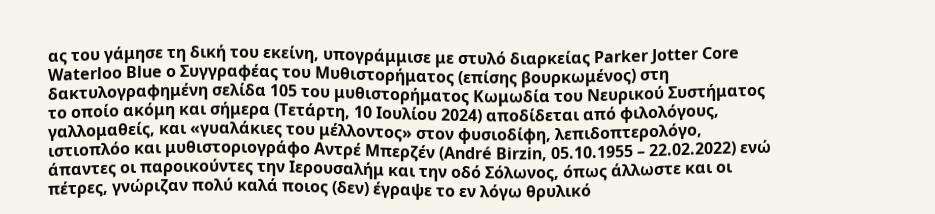ας του γάμησε τη δική του εκείνη, υπογράμμισε με στυλό διαρκείας Parker Jotter Core Waterloo Blue ο Συγγραφέας του Μυθιστορήματος (επίσης βουρκωμένος) στη δακτυλογραφημένη σελίδα 105 του μυθιστορήματος Κωμωδία του Νευρικού Συστήματος το οποίο ακόμη και σήμερα (Τετάρτη, 10 Ιουλίου 2024) αποδίδεται από φιλολόγους, γαλλομαθείς, και «γυαλάκιες του μέλλοντος» στον φυσιοδίφη, λεπιδοπτερολόγο, ιστιοπλόο και μυθιστοριογράφο Αντρέ Μπερζέν (André Birzin, 05.10.1955 – 22.02.2022) ενώ άπαντες οι παροικούντες την Ιερουσαλήμ και την οδό Σόλωνος, όπως άλλωστε και οι πέτρες, γνώριζαν πολύ καλά ποιος (δεν) έγραψε το εν λόγω θρυλικό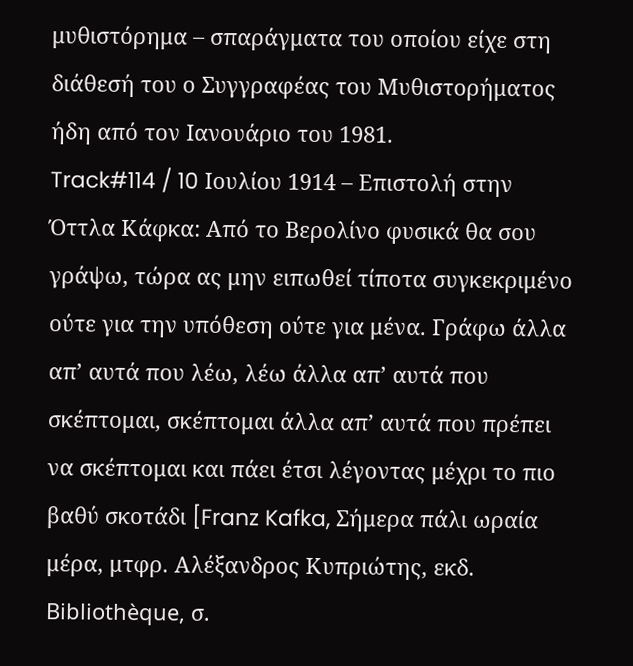μυθιστόρημα – σπαράγματα του οποίου είχε στη διάθεσή του ο Συγγραφέας του Μυθιστορήματος ήδη από τον Ιανουάριο του 1981.
Track#114 / 10 Ιουλίου 1914 – Επιστολή στην Όττλα Κάφκα: Από το Βερολίνο φυσικά θα σου γράψω, τώρα ας μην ειπωθεί τίποτα συγκεκριμένο ούτε για την υπόθεση ούτε για μένα. Γράφω άλλα απ’ αυτά που λέω, λέω άλλα απ’ αυτά που σκέπτομαι, σκέπτομαι άλλα απ’ αυτά που πρέπει να σκέπτομαι και πάει έτσι λέγοντας μέχρι το πιο βαθύ σκοτάδι [Franz Kafka, Σήμερα πάλι ωραία μέρα, μτφρ. Αλέξανδρος Κυπριώτης, εκδ. Bibliothèque, σ.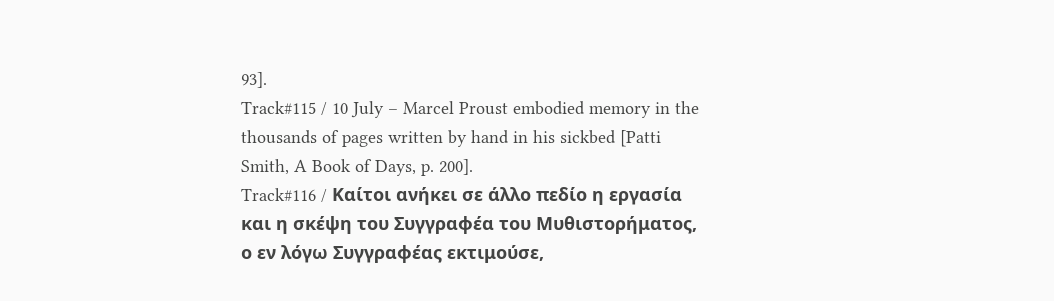93].
Track#115 / 10 July – Marcel Proust embodied memory in the thousands of pages written by hand in his sickbed [Patti Smith, A Book of Days, p. 200].
Track#116 / Καίτοι ανήκει σε άλλο πεδίο η εργασία και η σκέψη του Συγγραφέα του Μυθιστορήματος, ο εν λόγω Συγγραφέας εκτιμούσε,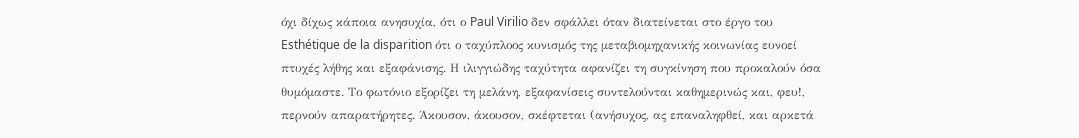όχι δίχως κάποια ανησυχία, ότι ο Paul Virilio δεν σφάλλει όταν διατείνεται στο έργο του Esthétique de la disparition ότι ο ταχύπλοος κυνισμός της μεταβιομηχανικής κοινωνίας ευνοεί πτυχές λήθης και εξαφάνισης. Η ιλιγγιώδης ταχύτητα αφανίζει τη συγκίνηση που προκαλούν όσα θυμόμαστε. Το φωτόνιο εξορίζει τη μελάνη, εξαφανίσεις συντελούνται καθημερινώς και, φευ!, περνούν απαρατήρητες. Άκουσον, άκουσον, σκέφτεται (ανήσυχος, ας επαναληφθεί, και αρκετά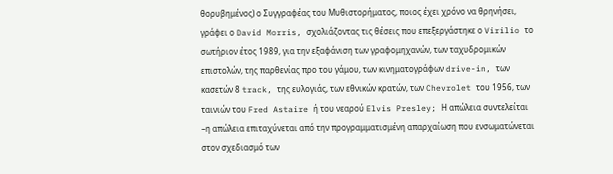θορυβημένος) ο Συγγραφέας του Μυθιστορήματος, ποιος έχει χρόνο να θρηνήσει, γράφει ο David Morris, σχολιάζοντας τις θέσεις που επεξεργάστηκε ο Virilio το σωτήριον έτος 1989, για την εξαφάνιση των γραφομηχανών, των ταχυδρομικών επιστολών, της παρθενίας προ του γάμου, των κινηματογράφων drive-in, των κασετών 8 track, της ευλογιάς, των εθνικών κρατών, των Chevrolet του 1956, των ταινιών του Fred Astaire ή του νεαρού Elvis Presley; Η απώλεια συντελείται –η απώλεια επιταχύνεται από την προγραμματισμένη απαρχαίωση που ενσωματώνεται στον σχεδιασμό των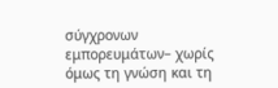σύγχρονων εμπορευμάτων– χωρίς όμως τη γνώση και τη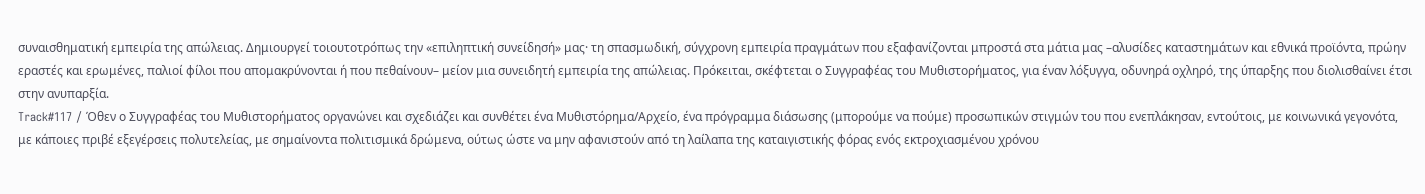συναισθηματική εμπειρία της απώλειας. Δημιουργεί τοιουτοτρόπως την «επιληπτική συνείδησή» μας· τη σπασμωδική, σύγχρονη εμπειρία πραγμάτων που εξαφανίζονται μπροστά στα μάτια μας –αλυσίδες καταστημάτων και εθνικά προϊόντα, πρώην εραστές και ερωμένες, παλιοί φίλοι που απομακρύνονται ή που πεθαίνουν– μείον μια συνειδητή εμπειρία της απώλειας. Πρόκειται, σκέφτεται ο Συγγραφέας του Μυθιστορήματος, για έναν λόξυγγα, οδυνηρά οχληρό, της ύπαρξης που διολισθαίνει έτσι στην ανυπαρξία.
Track#117 / Όθεν ο Συγγραφέας του Μυθιστορήματος οργανώνει και σχεδιάζει και συνθέτει ένα Μυθιστόρημα/Αρχείο, ένα πρόγραμμα διάσωσης (μπορούμε να πούμε) προσωπικών στιγμών του που ενεπλάκησαν, εντούτοις, με κοινωνικά γεγονότα, με κάποιες πριβέ εξεγέρσεις πολυτελείας, με σημαίνοντα πολιτισμικά δρώμενα, ούτως ώστε να μην αφανιστούν από τη λαίλαπα της καταιγιστικής φόρας ενός εκτροχιασμένου χρόνου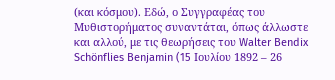(και κόσμου). Εδώ, ο Συγγραφέας του Μυθιστορήματος συναντάται, όπως άλλωστε και αλλού, με τις θεωρήσεις του Walter Bendix Schönflies Benjamin (15 Ιουλίου 1892 – 26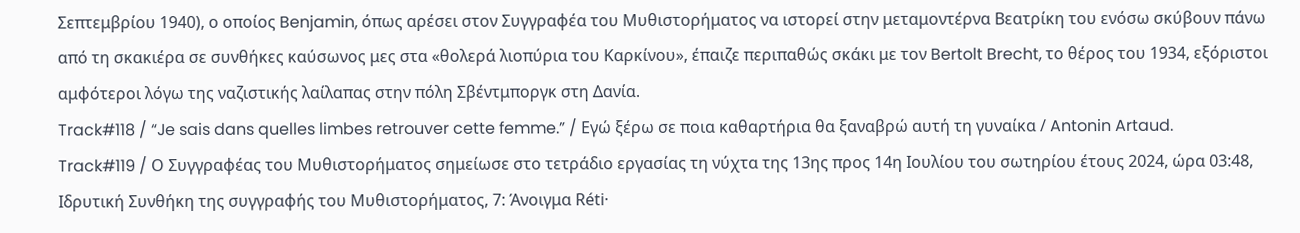Σεπτεμβρίου 1940), ο οποίος Benjamin, όπως αρέσει στον Συγγραφέα του Μυθιστορήματος να ιστορεί στην μεταμοντέρνα Βεατρίκη του ενόσω σκύβουν πάνω από τη σκακιέρα σε συνθήκες καύσωνος μες στα «θολερά λιοπύρια του Καρκίνου», έπαιζε περιπαθώς σκάκι με τον Bertolt Brecht, το θέρος του 1934, εξόριστοι αμφότεροι λόγω της ναζιστικής λαίλαπας στην πόλη Σβέντμποργκ στη Δανία.
Track#118 / “Je sais dans quelles limbes retrouver cette femme.” / Εγώ ξέρω σε ποια καθαρτήρια θα ξαναβρώ αυτή τη γυναίκα / Antonin Artaud.
Track#119 / Ο Συγγραφέας του Μυθιστορήματος σημείωσε στο τετράδιο εργασίας τη νύχτα της 13ης προς 14η Ιουλίου του σωτηρίου έτους 2024, ώρα 03:48, Ιδρυτική Συνθήκη της συγγραφής του Μυθιστορήματος, 7: Άνοιγμα Réti·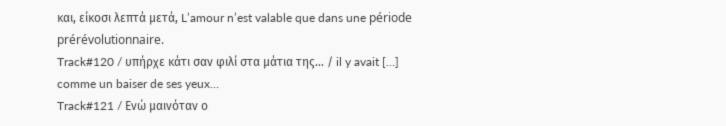και, είκοσι λεπτά μετά, L’amour n’est valable que dans une période prérévolutionnaire.
Track#120 / υπήρχε κάτι σαν φιλί στα μάτια της… / il y avait […] comme un baiser de ses yeux…
Track#121 / Ενώ μαινόταν ο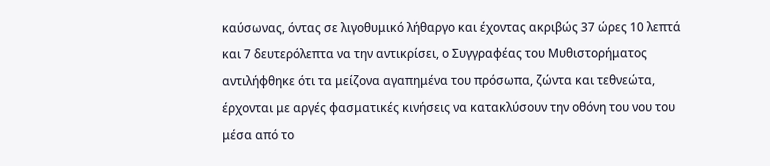καύσωνας, όντας σε λιγοθυμικό λήθαργο και έχοντας ακριβώς 37 ώρες 10 λεπτά και 7 δευτερόλεπτα να την αντικρίσει, ο Συγγραφέας του Μυθιστορήματος αντιλήφθηκε ότι τα μείζονα αγαπημένα του πρόσωπα, ζώντα και τεθνεώτα, έρχονται με αργές φασματικές κινήσεις να κατακλύσουν την οθόνη του νου του μέσα από το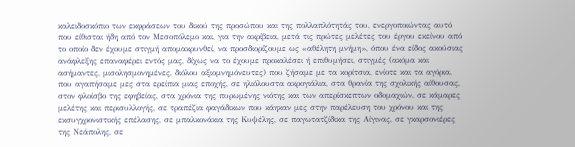καλειδοσκόπιο των εκφράσεων του δικού της προσώπου και της πολλαπλότητάς του, ενεργοποιώντας αυτό που είθισται ήδη από τον Μεσοπόλεμο και, για την ακρίβεια, μετά τις πρώτες μελέτες του έργου εκείνου από το οποίο δεν έχουμε στιγμή απομακρυνθεί, να προσδιορίζουμε ως «αθέλητη μνήμη», όπου ένα είδος ακούσιας ανάφλεξης επαναφέρει εντός μας, δίχως να το έχουμε προκαλέσει ή επιθυμήσει, στιγμές (ακόμα και ασήμαντες, μισολησμονημένες, διόλου αξιομνημόνευτες) που ζήσαμε με τα κορίτσια, ενίοτε και τα αγόρια, που αγαπήσαμε μες στα ερείπια μιας εποχής, σε ηλιόλουστα ακρογιάλια, στα θρανία της σχολικής αίθουσας, στον φλοίσβο της εφηβείας, στα χρόνια της πυρωμένης νιότης και των απερίσκεπτων οδομαχιών, σε κάμαρες μελέτης και περισυλλογής, σε τραπέζια φαγάδικων που κάηκαν μες στην παρέλευση του χρόνου και της εκσυγχρονιστικής επέλασης, σε μπαλκονάκια της Κυψέλης, σε παγωτατζίδικα της Αίγινας, σε γκαρσονιέρες της Νεάπολης, σε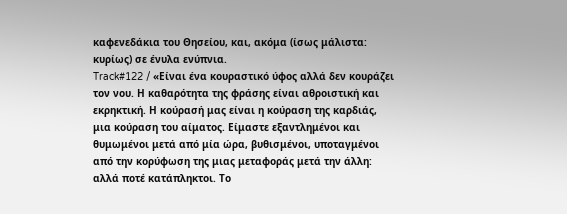καφενεδάκια του Θησείου, και, ακόμα (ίσως μάλιστα: κυρίως) σε ένυλα ενύπνια.
Track#122 / «Είναι ένα κουραστικό ύφος αλλά δεν κουράζει τον νου. Η καθαρότητα της φράσης είναι αθροιστική και εκρηκτική. Η κούρασή μας είναι η κούραση της καρδιάς, μια κούραση του αίματος. Είμαστε εξαντλημένοι και θυμωμένοι μετά από μία ώρα, βυθισμένοι, υποταγμένοι από την κορύφωση της μιας μεταφοράς μετά την άλλη: αλλά ποτέ κατάπληκτοι. Το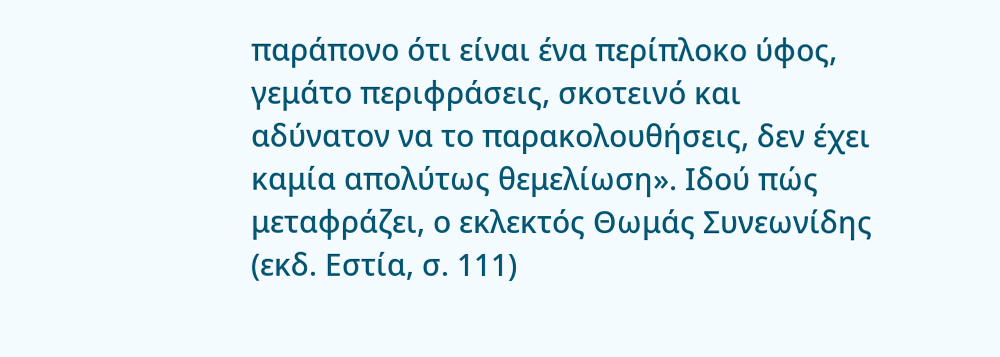παράπονο ότι είναι ένα περίπλοκο ύφος, γεμάτο περιφράσεις, σκοτεινό και αδύνατον να το παρακολουθήσεις, δεν έχει καμία απολύτως θεμελίωση». Ιδού πώς μεταφράζει, ο εκλεκτός Θωμάς Συνεωνίδης (εκδ. Εστία, σ. 111)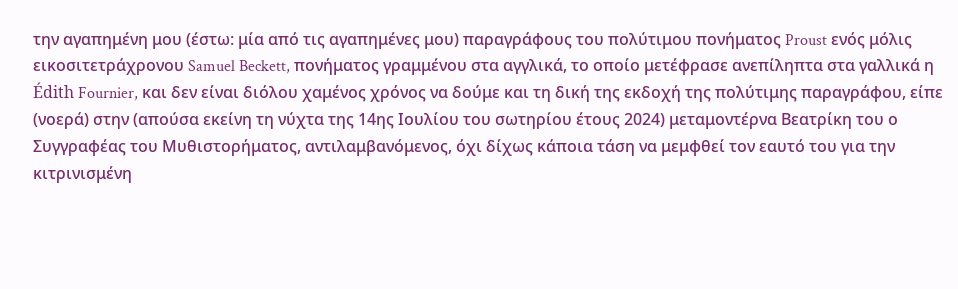την αγαπημένη μου (έστω: μία από τις αγαπημένες μου) παραγράφους του πολύτιμου πονήματος Proust ενός μόλις εικοσιτετράχρονου Samuel Beckett, πονήματος γραμμένου στα αγγλικά, το οποίο μετέφρασε ανεπίληπτα στα γαλλικά η Édith Fournier, και δεν είναι διόλου χαμένος χρόνος να δούμε και τη δική της εκδοχή της πολύτιμης παραγράφου, είπε (νοερά) στην (απούσα εκείνη τη νύχτα της 14ης Ιουλίου του σωτηρίου έτους 2024) μεταμοντέρνα Βεατρίκη του ο Συγγραφέας του Μυθιστορήματος, αντιλαμβανόμενος, όχι δίχως κάποια τάση να μεμφθεί τον εαυτό του για την κιτρινισμένη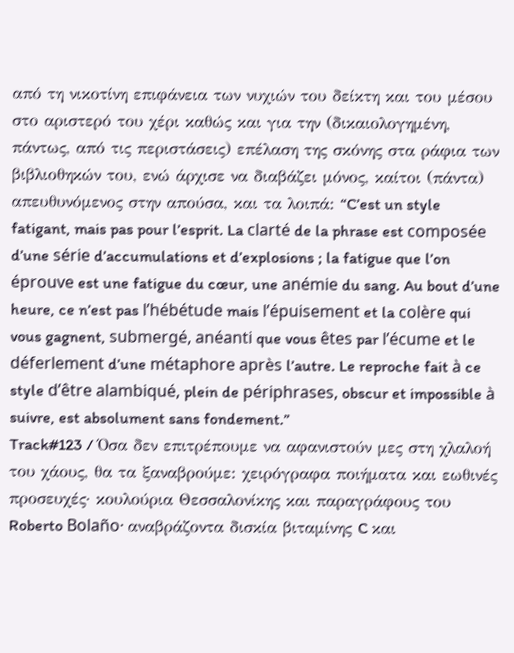από τη νικοτίνη επιφάνεια των νυχιών του δείκτη και του μέσου στο αριστερό του χέρι καθώς και για την (δικαιολογημένη, πάντως, από τις περιστάσεις) επέλαση της σκόνης στα ράφια των βιβλιοθηκών του, ενώ άρχισε να διαβάζει μόνος, καίτοι (πάντα) απευθυνόμενος στην απούσα, και τα λοιπά: “C’est un style fatigant, mais pas pour l’esprit. La clarté de la phrase est composée d’une série d’accumulations et d’explosions ; la fatigue que l’on éprouve est une fatigue du cœur, une anémie du sang. Au bout d’une heure, ce n’est pas l’hébétude mais l’épuisement et la colère qui vous gagnent, submergé, anéanti que vous êtes par l’écume et le déferlement d’une métaphore après l’autre. Le reproche fait à ce style d’être alambiqué, plein de périphrases, obscur et impossible à suivre, est absolument sans fondement.”
Track#123 / Όσα δεν επιτρέπουμε να αφανιστούν μες στη χλαλοή του χάους, θα τα ξαναβρούμε: χειρόγραφα ποιήματα και εωθινές προσευχές· κουλούρια Θεσσαλονίκης και παραγράφους του Roberto Bolaño· αναβράζοντα δισκία βιταμίνης C και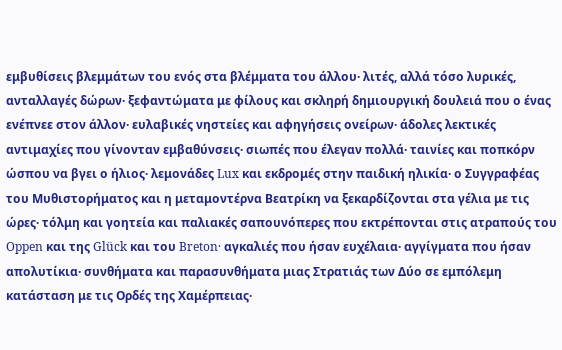εμβυθίσεις βλεμμάτων του ενός στα βλέμματα του άλλου· λιτές, αλλά τόσο λυρικές, ανταλλαγές δώρων· ξεφαντώματα με φίλους και σκληρή δημιουργική δουλειά που ο ένας ενέπνεε στον άλλον· ευλαβικές νηστείες και αφηγήσεις ονείρων· άδολες λεκτικές αντιμαχίες που γίνονταν εμβαθύνσεις· σιωπές που έλεγαν πολλά· ταινίες και ποπκόρν ώσπου να βγει ο ήλιος· λεμονάδες Lux και εκδρομές στην παιδική ηλικία· ο Συγγραφέας του Μυθιστορήματος και η μεταμοντέρνα Βεατρίκη να ξεκαρδίζονται στα γέλια με τις ώρες· τόλμη και γοητεία και παλιακές σαπουνόπερες που εκτρέπονται στις ατραπούς του Oppen και της Glück και του Breton· αγκαλιές που ήσαν ευχέλαια· αγγίγματα που ήσαν απολυτίκια· συνθήματα και παρασυνθήματα μιας Στρατιάς των Δύο σε εμπόλεμη κατάσταση με τις Ορδές της Χαμέρπειας·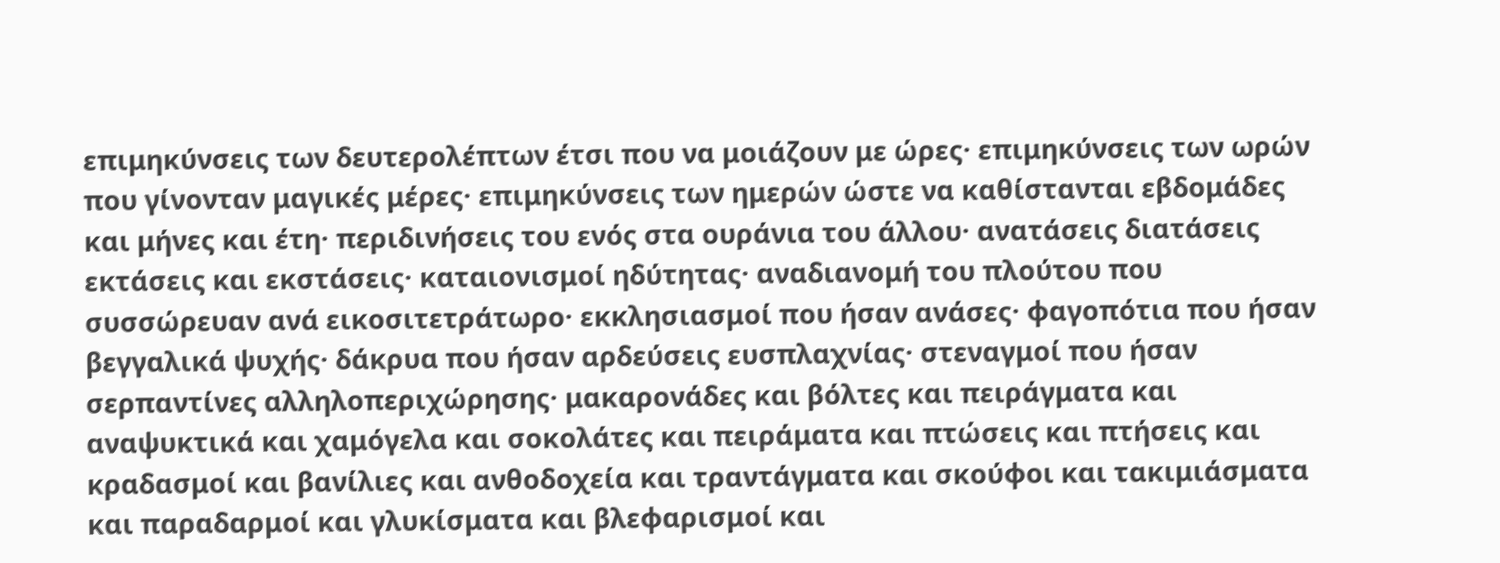επιμηκύνσεις των δευτερολέπτων έτσι που να μοιάζουν με ώρες· επιμηκύνσεις των ωρών που γίνονταν μαγικές μέρες· επιμηκύνσεις των ημερών ώστε να καθίστανται εβδομάδες και μήνες και έτη· περιδινήσεις του ενός στα ουράνια του άλλου· ανατάσεις διατάσεις εκτάσεις και εκστάσεις· καταιονισμοί ηδύτητας· αναδιανομή του πλούτου που συσσώρευαν ανά εικοσιτετράτωρο· εκκλησιασμοί που ήσαν ανάσες· φαγοπότια που ήσαν βεγγαλικά ψυχής· δάκρυα που ήσαν αρδεύσεις ευσπλαχνίας· στεναγμοί που ήσαν σερπαντίνες αλληλοπεριχώρησης· μακαρονάδες και βόλτες και πειράγματα και αναψυκτικά και χαμόγελα και σοκολάτες και πειράματα και πτώσεις και πτήσεις και κραδασμοί και βανίλιες και ανθοδοχεία και τραντάγματα και σκούφοι και τακιμιάσματα και παραδαρμοί και γλυκίσματα και βλεφαρισμοί και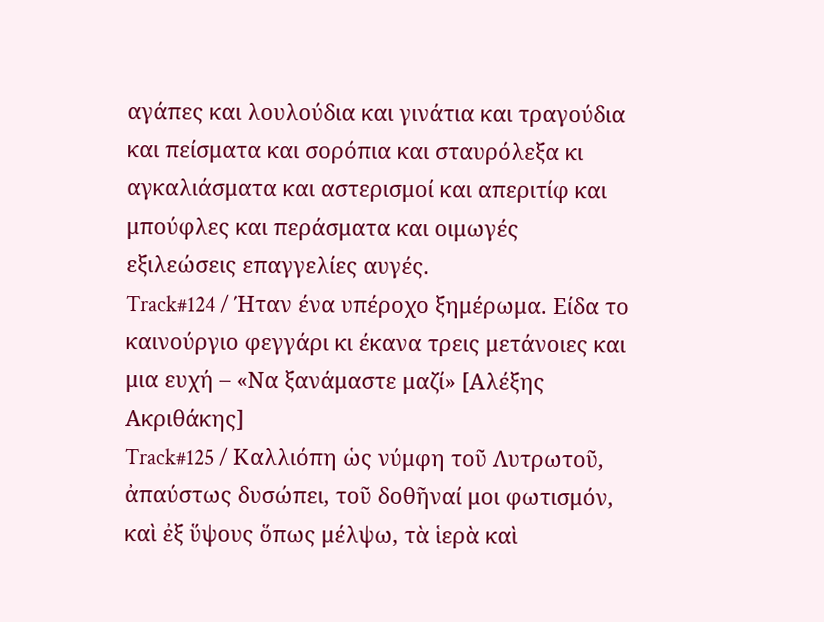αγάπες και λουλούδια και γινάτια και τραγούδια και πείσματα και σορόπια και σταυρόλεξα κι αγκαλιάσματα και αστερισμοί και απεριτίφ και μπούφλες και περάσματα και οιμωγές εξιλεώσεις επαγγελίες αυγές.
Track#124 / Ήταν ένα υπέροχο ξημέρωμα. Είδα το καινούργιο φεγγάρι κι έκανα τρεις μετάνοιες και μια ευχή – «Να ξανάμαστε μαζί» [Αλέξης Ακριθάκης]
Track#125 / Καλλιόπη ὡς νύμφη τοῦ Λυτρωτοῦ, ἀπαύστως δυσώπει, τοῦ δοθῆναί μοι φωτισμόν, καὶ ἐξ ὕψους ὅπως μέλψω, τὰ ἱερὰ καὶ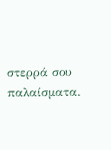στερρά σου παλαίσματα.